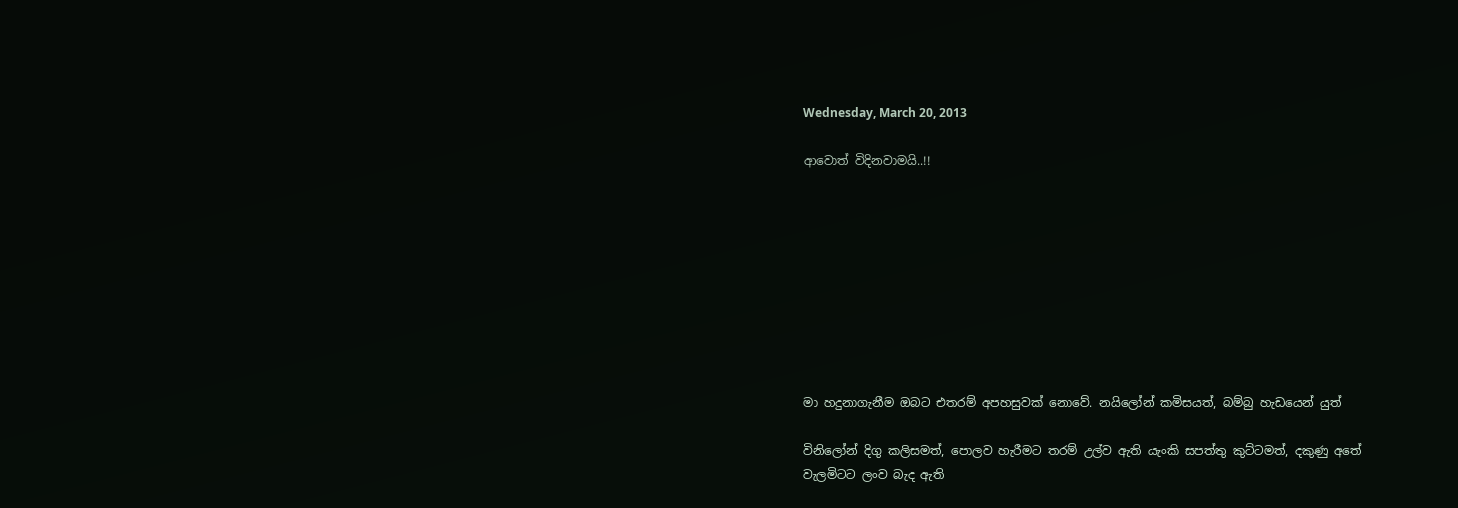Wednesday, March 20, 2013

ආවොත් විදිනවාමයි..!!









මා හදුනාගැනීම ඔබට එතරම් අපහසුවක් නොවේ. නයිලෝන් කමිසයත්, බම්බු හැඩයෙන් යුත්

විනිලෝන් දිගු කලිසමත්, පොලව හැරීමට තරම් උල්ව ඇති යැංකි සපත්තු කුට්ටමත්, දකුණු අතේ
වැලමිටට ලංව බැද ඇති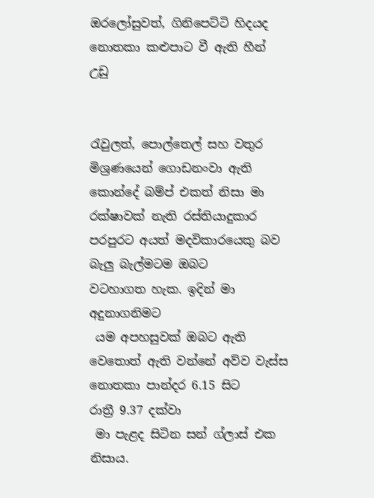ඔරලෝසුවත්, ගිනිපෙට්ටි හිදයද නොතකා කළුපාට වී ඇති හීන් උඩු


රැවුලත්, පොල්තෙල් සහ වතුර මිශ්‍රණයෙන් ගොඩනංවා ඇති කොන්දේ බම්ප් එකත් නිසා මා
රක්ෂාවක් නැති රස්තියාදුකාර පරපුරට අයත් මදවිකාරයෙකු බව බැලු බැල්මටම ඔබට
වටහාගත හැක. ඉදින් මා අදුනාගනිමට
 යම අපහසුවක් ඔබට ඇති වෙතොත් ඇති වන්නේ අව්ව වැස්ස නොතකා පාන්දර 6.15 සිට
රාත්‍රී 9.37 දක්වා
 මා පැළද සිටින සන් ග්ලාස් එක නිසාය.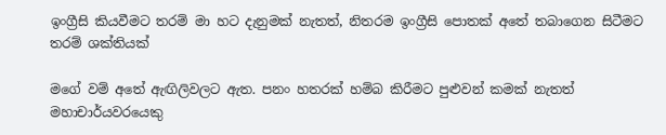ඉංග්‍රීසි කියවීමට තරම් මා හට දැනුමක් නැතත්, නිතරම ඉංග්‍රීසි පොතක් අතේ තබාගෙන සිටීමට
තරම් ශක්තියක්

මගේ වම් අතේ ඇඟිලිවලට ඇත. පනං හතරක් හම්බ කිරීමට පුළුවන් කමක් නැතත් මහාචාර්යවරයෙකු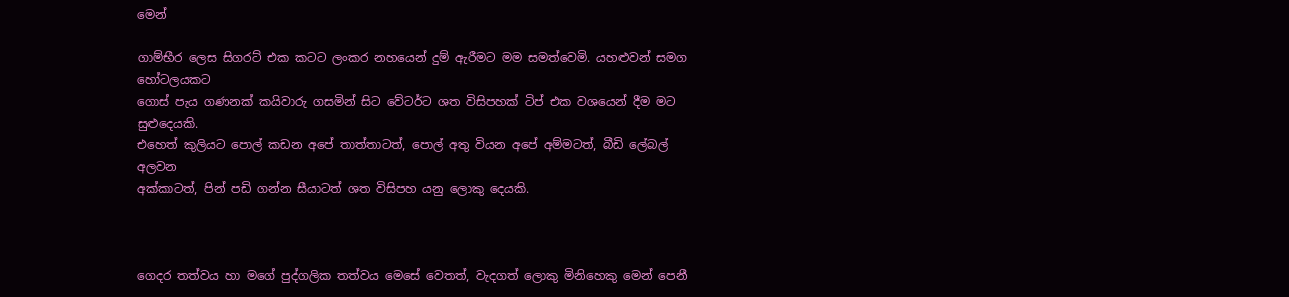මෙන්

ගාම්භීර ලෙස සිගරට් එක කටට ලංකර නහයෙන් දුම් ඇරීමට මම සමත්වෙමි. යහළුවන් සමග
හෝටලයකට
ගොස් පැය ගණනක් කයිවාරු ගසමින් සිට වේටර්ට ශත විසිපහක් ටිප් එක වශයෙන් දීම මට
සුළුදෙයකි.
එහෙත් කුලියට පොල් කඩන අපේ තාත්තාටත්, පොල් අතු වියන අපේ අම්මටත්, බීඩි ලේබල්
අලවන
අක්කාටත්, පින් පඩි ගන්න සීයාටත් ශත විසිපහ යනු ලොකු දෙයකි.



ගෙදර තත්වය හා මගේ පුද්ගලික තත්වය මෙසේ වෙතත්, වැදගත් ලොකු මිනිහෙකු මෙන් පෙනී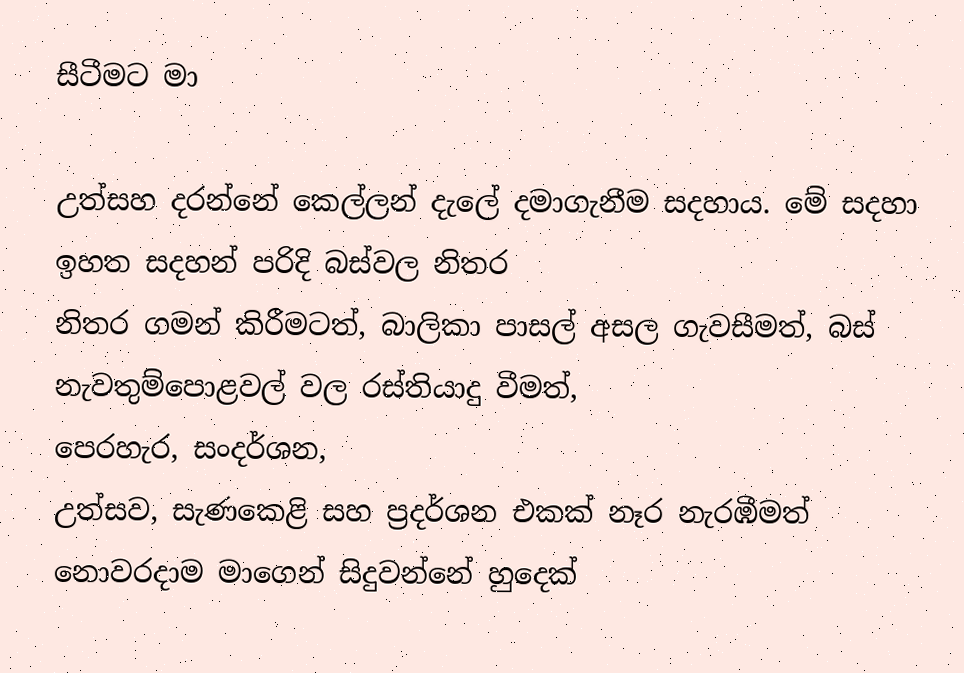සීටීමට මා

උත්සහ දරන්නේ කෙල්ලන් දැලේ දමාගැනීම සදහාය. මේ සදහා ඉහත සදහන් පරිදි බස්වල නිතර
නිතර ගමන් කිරීමටත්, බාලිකා පාසල් අසල ගැවසීමත්, බස් නැවතුම්පොළවල් වල රස්තියාදු වීමත්,
පෙරහැර, සංදර්ශන,
උත්සව, සැණකෙළි සහ ප්‍රදර්ශන එකක් නෑර නැරඹීමත් නොවරදාම මාගෙන් සිදුවන්නේ හුදෙක්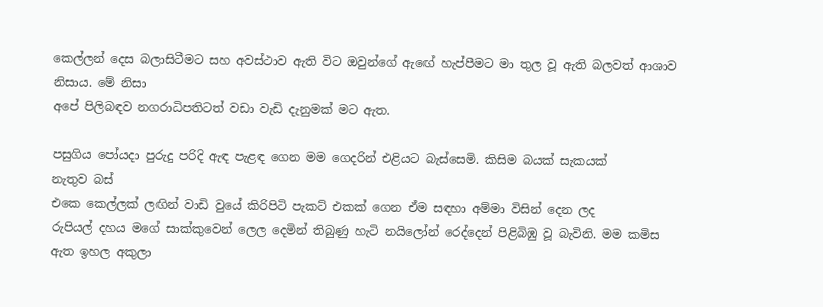කෙල්ලන් දෙස බලාසිටීමට සහ අවස්ථාව ඇති විට ඔවුන්ගේ ඇඟේ හැප්පීමට මා තුල වූ ඇති බලවත් ආශාව
නිසාය. මේ නිසා
අපේ පිලිබඳව නගරාධිපතිටත් වඩා වැඩි දැනුමක් මට ඇත.

පසුගිය පෝයදා පුරුදු පරිදි ඇඳ පැළඳ ගෙන මම ගෙදරින් එළියට බැස්සෙමි. කිසිම බයක් සැකයක්
නැතුව බස්
එකෙ කෙල්ලක් ලඟින් වාඩි වුයේ කිරිපිටි පැකට් එකක් ගෙන ඒම සඳහා අම්මා විසින් දෙන ලද
රුපියල් දහය මගේ සාක්කුවෙන් ලෙල දෙමින් තිබුණු හැටි නයිලෝන් රෙද්දෙන් පිළිබිඹු වූ බැවිනි. මම කමිස
ඇත ඉහල අකුලා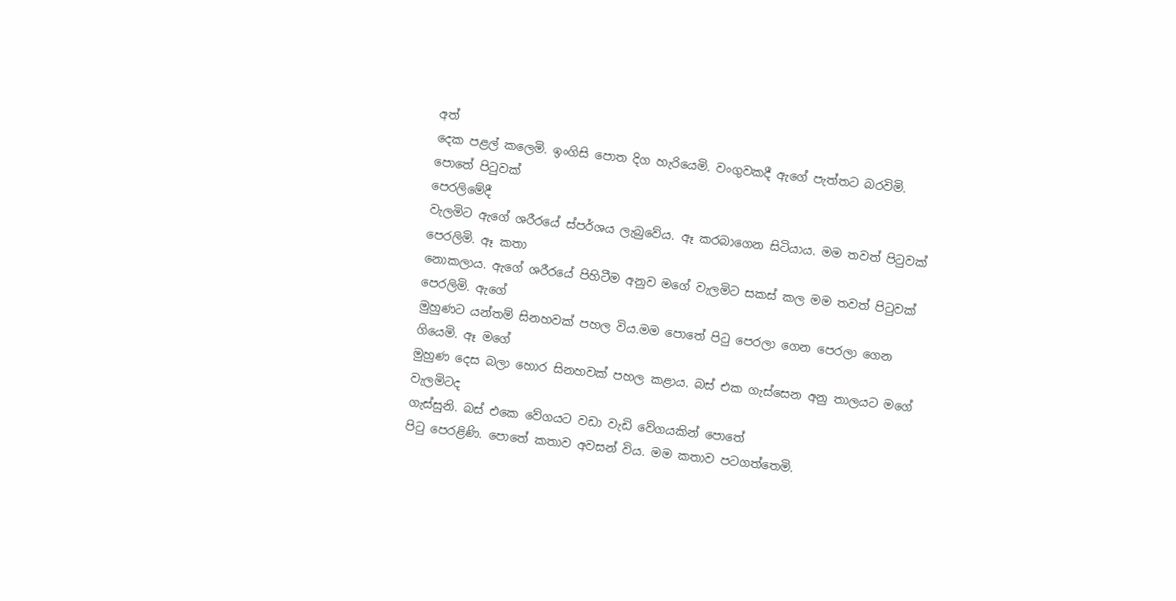අත්
දෙක පළල් කලෙමි. ඉංගිසි පොත දිග හැරියෙමි. වංගුවකදී ඇගේ පැත්තට බරවිමි. පොතේ පිටුවක්
පෙරලිමේදී
වැලමිට ඇගේ ශරීරයේ ස්පර්ශය ලැබුවේය. ඈ කරබාගෙන සිටියාය. මම තවත් පිටුවක් පෙරලිමි. ඈ කතා
නොකලාය. ඇගේ ශරීරයේ පිහිටීම අනුව මගේ වැලමිට සකස් කල මම තවත් පිටුවක් පෙරලිමි. ඇගේ
මුහුණට යන්තම් සිනහවක් පහල විය.මම පොතේ පිටු පෙරලා ගෙන පෙරලා ගෙන ගියෙමි. ඈ මගේ
මුහුණ දෙස බලා හොර සිනහවක් පහල කළාය. බස් එක ගැස්සෙන අනු තාලයට මගේ වැලමිටද
ගැස්සුනි. බස් එකෙ වේගයට වඩා වැඩි වේගයකින් පොතේ
පිටු පෙරළිණි. පොතේ කතාව අවසන් විය. මම කතාව පටගත්තෙමි.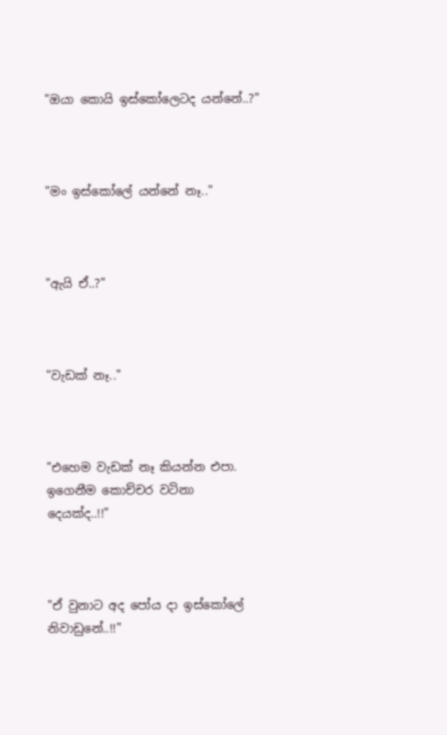"ඔයා කොයි ඉස්කෝලෙටද යන්නේ..?"



"මං ඉස්කෝලේ යන්නේ නෑ.."



"ඇයි ඒ..?"



"වැඩක් නෑ.."



"එහෙම වැඩක් නෑ කියන්න එපා. ඉගෙනීම කොච්චර වටිනා දෙයක්ද..!!"



"ඒ වුනාට අද පෝය දා ඉස්කෝලේ නිවාඩුනේ..!!"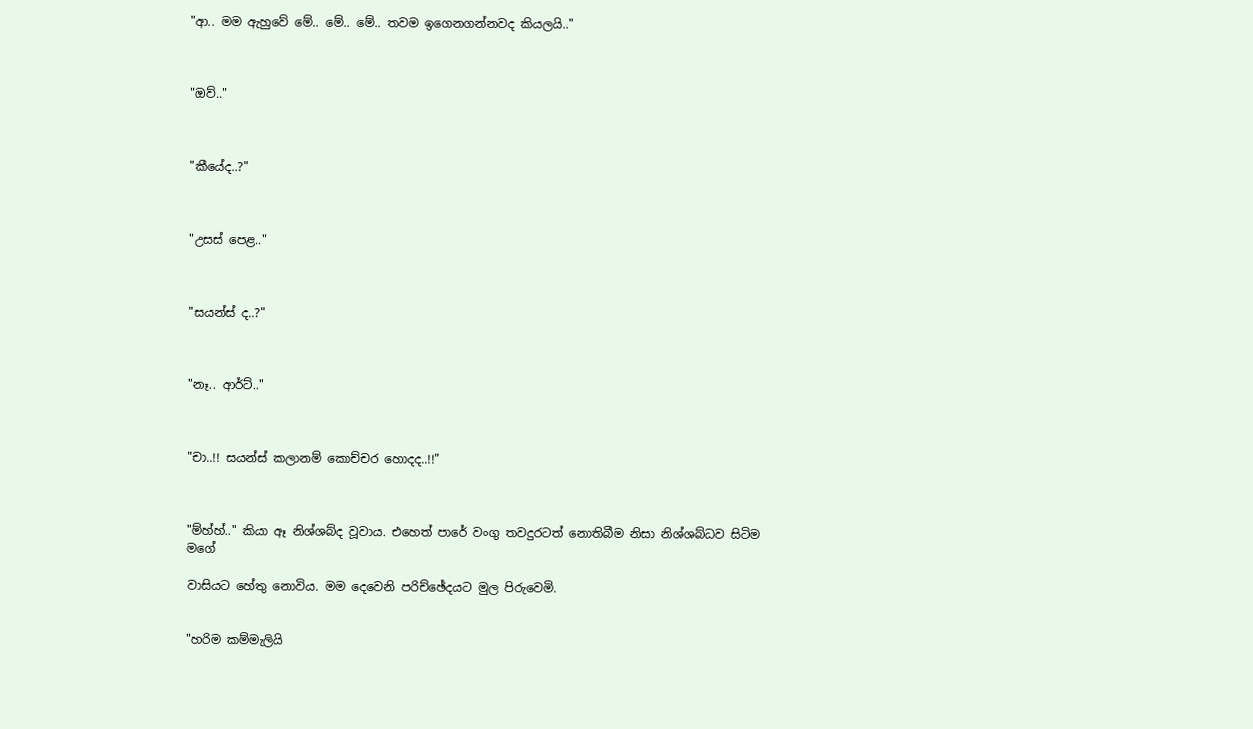"ආ.. මම ඇහුවේ මේ.. මේ.. මේ.. තවම ඉගෙනගන්නවද කියලයි.."



"ඔව්.."



"කීයේද..?"



"උසස් පෙළ.."



"සයන්ස් ද..?"



"නෑ.. ආර්ට්.."



"චා..!! සයන්ස් කලානම් කොච්චර හොදද..!!"



"ම්හ්හ්.." කියා ඈ නිශ්ශබ්ද වූවාය. එහෙත් පාරේ වංගු තවදුරටත් නොතිබීම නිසා නිශ්ශබ්ධව සිටිම මගේ

වාසියට හේතු නොවිය. මම දෙවෙනි පරිච්ඡේදයට මුල පිරුවෙමි.


"හරිම කම්මැලියි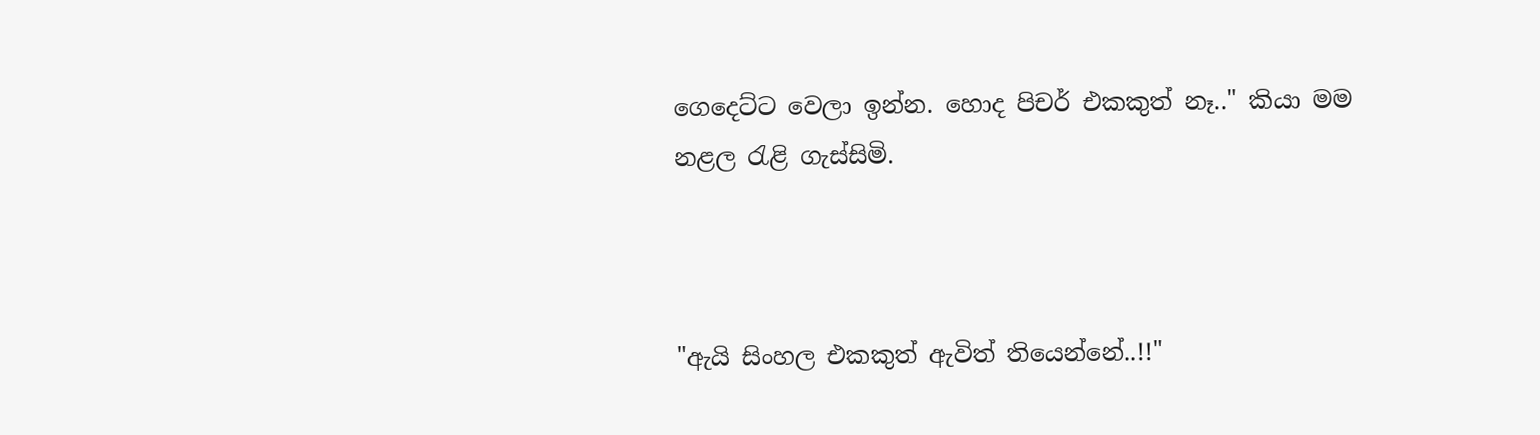ගෙදෙට්ට වෙලා ඉන්න. හොද පිචර් එකකුත් නෑ.." කියා මම නළල රැළි ගැස්සිමි.



"ඇයි සිංහල එකකුත් ඇවිත් තියෙන්නේ..!!"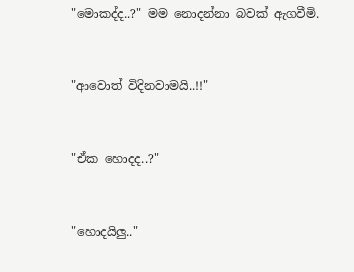"මොකද්ද..?" මම නොදන්නා බවක් ඇගවීමි.



"ආවොත් විදිනවාමයි..!!"



"ඒක හොදද..?"



"හොදයිලු.."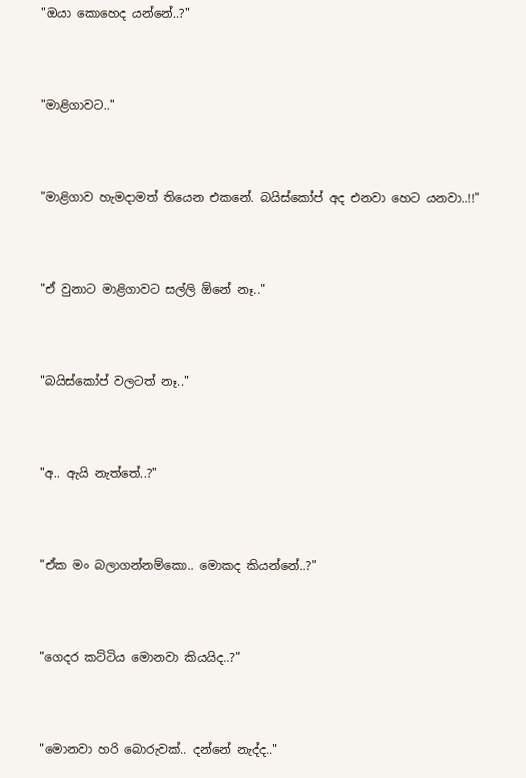"ඔයා කොහෙද යන්නේ..?"



"මාළිගාවට.."



"මාළිගාව හැමදාමත් තියෙන එකනේ. බයිස්කෝප් අද එනවා හෙට යනවා..!!"



"ඒ වුනාට මාළිගාවට සල්ලි ඕනේ නෑ.."



"බයිස්කෝප් වලටත් නෑ.."



"අ.. ඇයි නැත්තේ..?"



"ඒක මං බලාගන්නම්කො.. මොකද කියන්නේ..?"



"ගෙදර කට්ටිය මොනවා කියයිද..?"



"මොනවා හරි බොරුවක්.. දන්නේ නැද්ද.."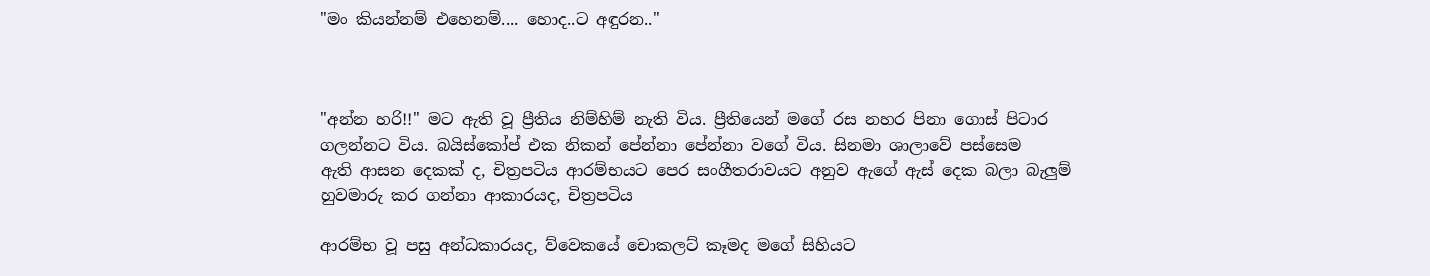"මං කියන්නම් එහෙනම්.... හොද..ට අඳුරන.."



"අන්න හරි!!" මට ඇති වූ ප්‍රීතිය නිම්හිම් නැති විය. ප්‍රීතියෙන් මගේ රස නහර පිනා ගොස් පිටාර
ගලන්නට විය. බයිස්කෝප් එක නිකන් පේන්නා පේන්නා වගේ විය. සිනමා ශාලාවේ පස්සෙම
ඇති ආසන දෙකක් ද, චිත්‍රපටිය ආරම්භයට පෙර සංගීතරාවයට අනුව ඇගේ ඇස් දෙක බලා බැලුම්
හුවමාරු කර ගන්නා ආකාරයද, චිත්‍රපටිය

ආරම්භ වූ පසු අන්ධකාරයද, ව්වෙකයේ චොකලට් කෑමද මගේ සිහියට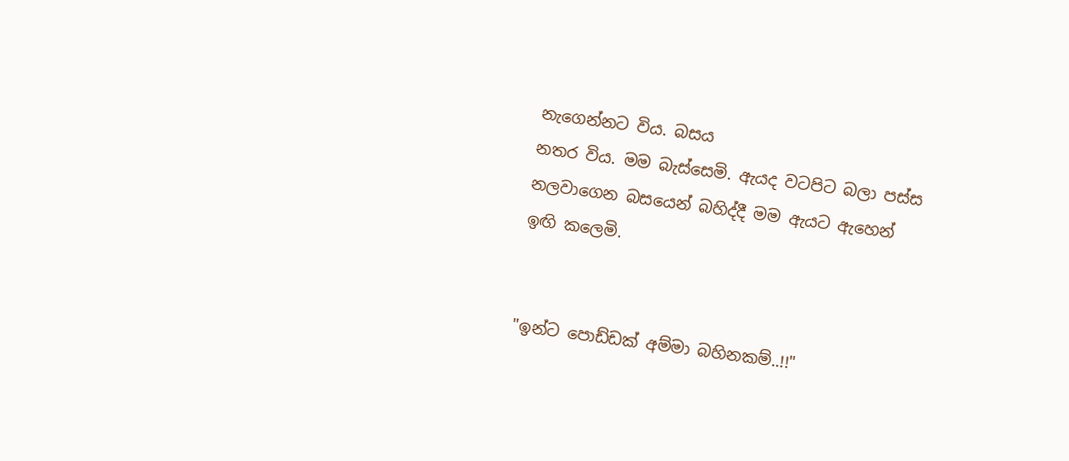නැගෙන්නට විය. බසය
නතර විය. මම බැස්සෙමි. ඇයද වටපිට බලා පස්ස නලවාගෙන බසයෙන් බහිද්දී මම ඇයට ඇහෙන්
ඉඟි කලෙමි.


"ඉන්ට පොඩ්ඩක් අම්මා බහිනකම්..!!"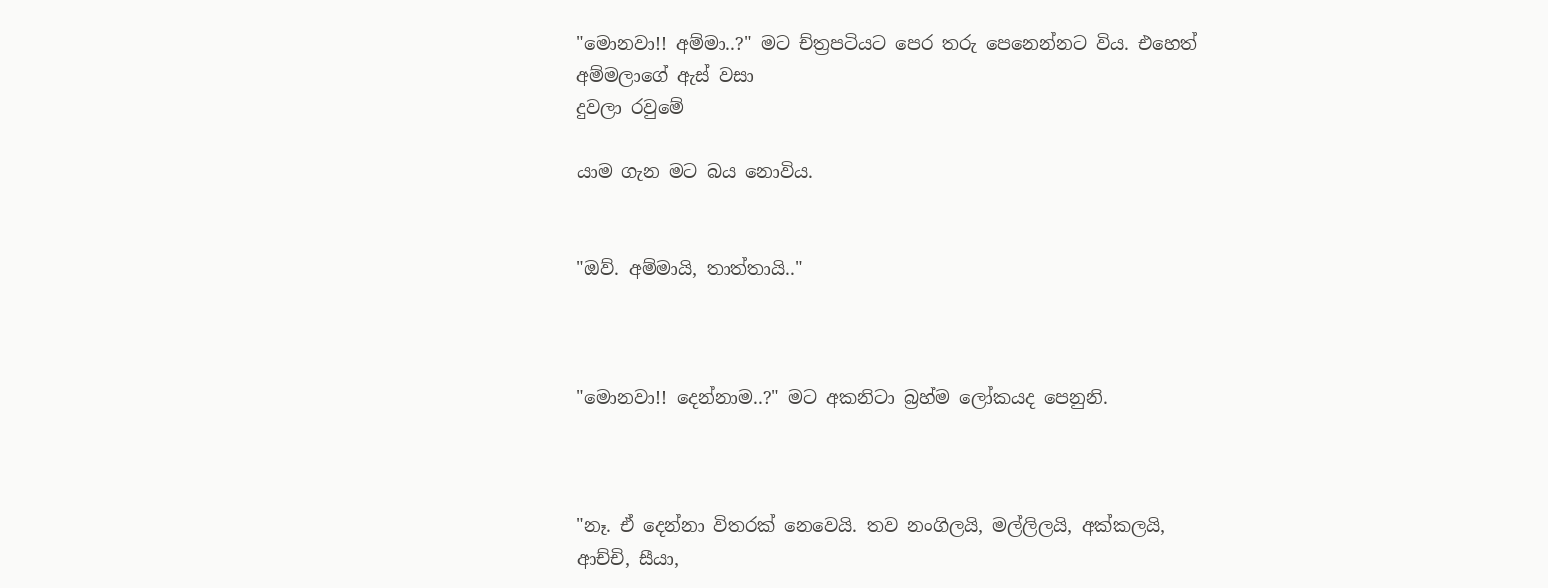"මොනවා!! අම්මා..?" මට ච්ත්‍රපටියට පෙර තරු පෙනෙන්නට විය. එහෙත් අම්මලාගේ ඇස් වසා
දුවලා රවුමේ

යාම ගැන මට බය නොවිය.


"ඔව්. අම්මායි, තාත්තායි.."



"මොනවා!! දෙන්නාම..?" මට අකනිටා බ්‍රහ්ම ලෝකයද පෙනුනි.



"නෑ. ඒ දෙන්නා විතරක් නෙවෙයි. තව නංගිලයි, මල්ලිලයි, අක්කලයි, ආච්චි, සීයා,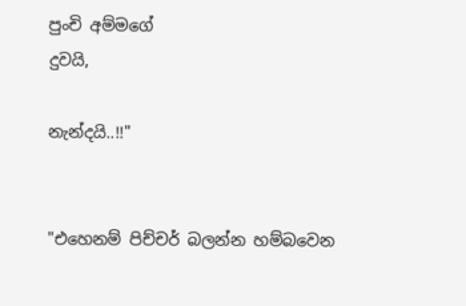පුංචි අම්මගේ
දුවයි,

නැන්දයි..!!"


"එහෙනම් පිච්චර් බලන්න හම්බවෙන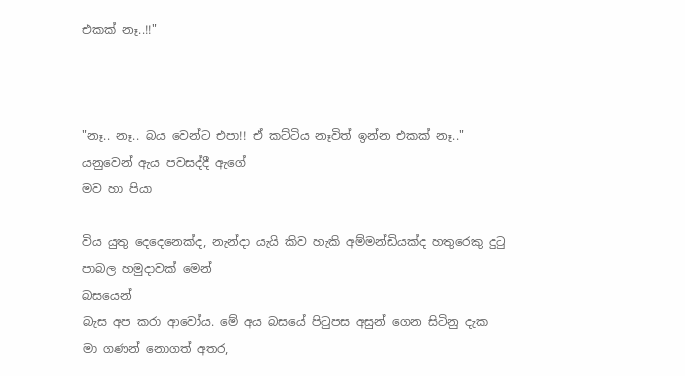එකක් නෑ..!!"



"නෑ.. නෑ.. බය වෙන්ට එපා!! ඒ කට්ටිය නෑවිත් ඉන්න එකක් නෑ.." යනුවෙන් ඇය පවසද්දී ඇගේ
මව හා පියා

විය යුතු දෙදෙනෙක්ද, නැන්දා යැයි කිව හැකි අම්මන්ඩියක්ද හතුරෙකු දුටු පාබල හමුදාවක් මෙන්
බසයෙන්
බැස අප කරා ආවෝය. මේ අය බසයේ පිටුපස අසුන් ගෙන සිටිනු දැක මා ගණන් නොගත් අතර,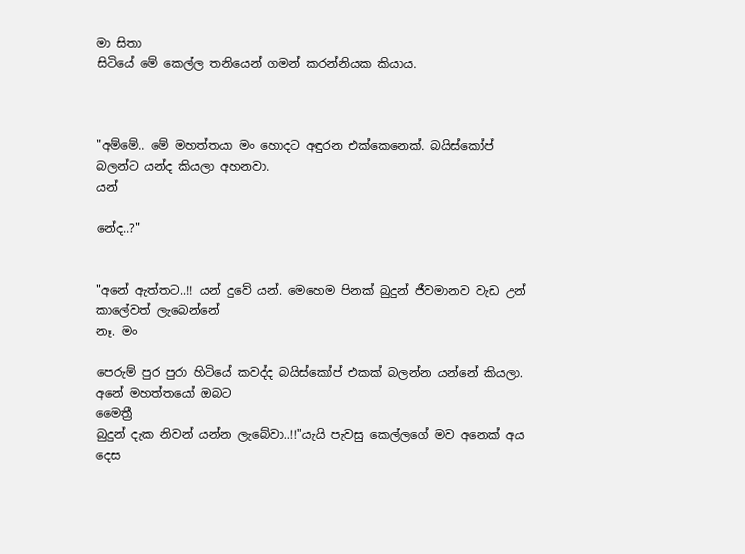මා සිතා
සිටියේ මේ කෙල්ල තනියෙන් ගමන් කරන්නියක කියාය.



"අම්මේ.. මේ මහත්තයා මං හොදට අඳුරන එක්කෙනෙක්. බයිස්කෝප් බලන්ට යන්ද කියලා අහනවා.
යන්

නේද..?"


"අනේ ඇත්තට..!! යන් දුවේ යන්. මෙහෙම පිනක් බුදුන් ජීවමානව වැඩ උන් කාලේවත් ලැබෙන්නේ
නෑ. මං

පෙරුම් පුර පුරා හිටියේ කවද්ද බයිස්කෝප් එකක් බලන්න යන්නේ කියලා. අනේ මහත්තයෝ ඔබට
මෛත්‍රී
බුදුන් දැක නිවන් යන්න ලැබේවා..!!"යැයි පැවසු කෙල්ලගේ මව අනෙක් අය දෙස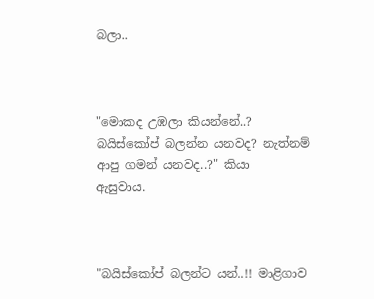බලා..



"මොකද උඹලා කියන්නේ..? බයිස්කෝප් බලන්න යනවද? නැත්නම් ආපු ගමන් යනවද..?" කියා
ඇසුවාය.



"බයිස්කෝප් බලන්ට යන්..!! මාළිගාව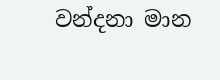වන්දනා මාන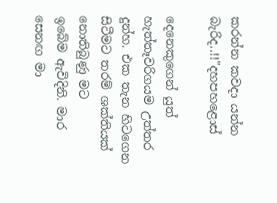කරන්න කවදා යන්න බැරිද..!!"දහපහළොස්

දෙනෙකුගෙන් යුත් හැත්තෑවරිගයම උත්තර දුන්හ. එක තැන හිටගෙන සිටීමට තරම් ශක්තියක්
නොතිබුණු මට
ඉබේම ඇවිදිනි. මාර සෙනඟ මා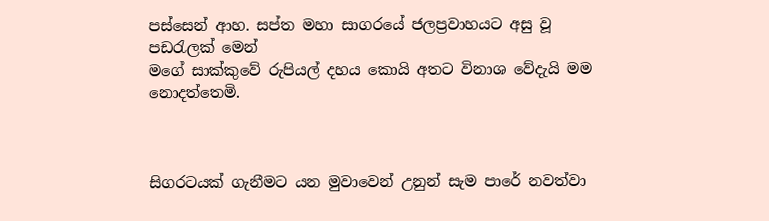පස්සෙන් ආහ. සප්ත මහා සාගරයේ ජලප්‍රවාහයට අසු වූ
පඩරැලක් මෙන්
මගේ සාක්කුවේ රුපියල් දහය කොයි අතට විනාශ වේදැයි මම නොදත්තෙමි.



සිගරටයක් ගැනීමට යන මුවාවෙන් උනුන් සැම පාරේ නවත්වා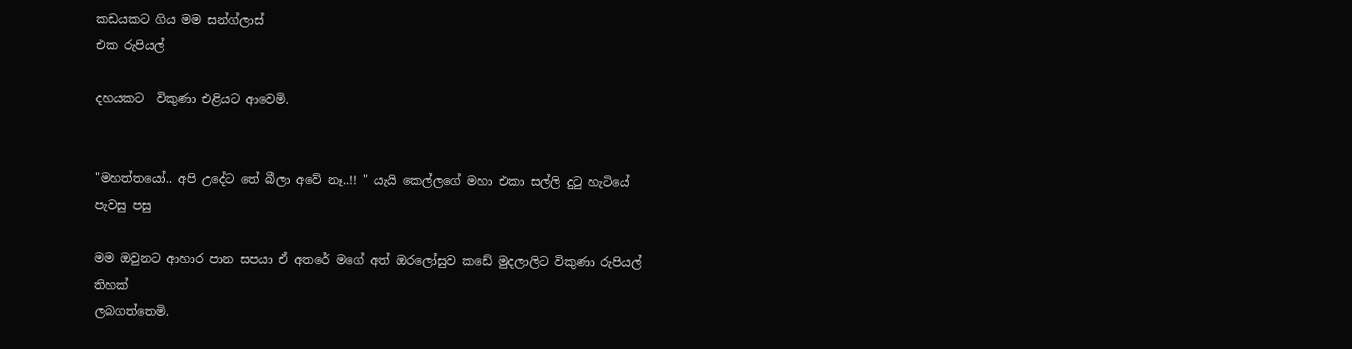කඩයකට ගිය මම සන්ග්ලාස්
එක රුපියල්

දහයකට  විකුණා එළියට ආවෙමි.


"මහත්තයෝ.. අපි උදේට තේ බීලා අවේ නෑ..!! " යැයි කෙල්ලගේ මහා එකා සල්ලි දුටු හැටියේ
පැවසු පසු

මම ඔවුනට ආහාර පාන සපයා ඒ අතරේ මගේ අත් ඔරලෝසුව කඩේ මුදලාලිට විකුණා රුපියල්
තිහක්
ලබගත්තෙමි.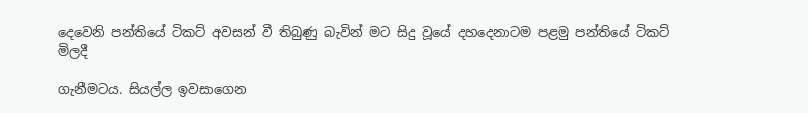දෙවෙනි පන්තියේ ටිකට් අවසන් වී තිබුණු බැවින් මට සිදු වූයේ දහදෙනාටම පළමු පන්තියේ ටිකට්
මිලදී

ගැනීමටය. සියල්ල ඉවසාගෙන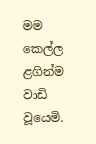මම කෙල්ල ළගින්ම වාඩි වූයෙමි.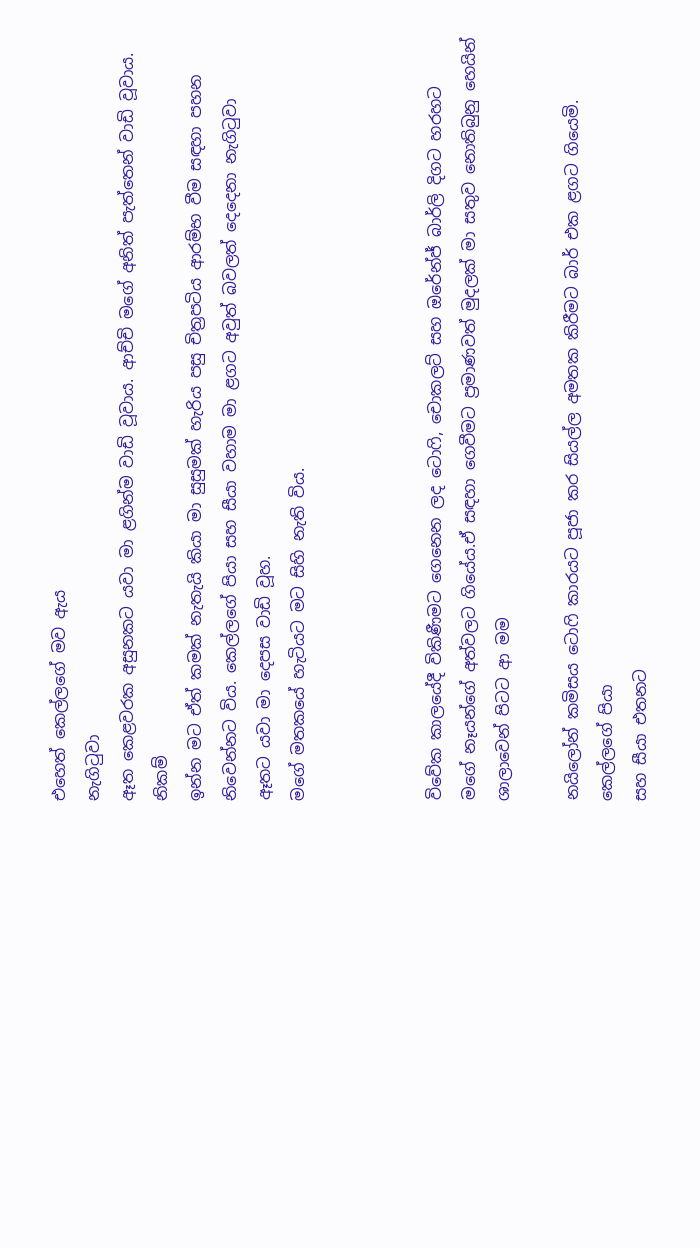එහෙත් කෙල්ලගේ මව ඇය
නැගිටුවා
ඈත කෙළවරක අසුනකට යවා මා ළගින්ම වාඩි වූවාය. ආච්චි මගේ අනිත් පැත්තෙන් වාඩි වූවාය.
නිකම්
ඉන්න මට ඒත් කමක් නැතැයි කියා මා සුසුමක් හැරිය පසු චිත්‍රපටිය ආරම්භ වීම සඳහා පහන
නිවෙන්නට විය. කෙල්ලගේ පියා සහ සීයා වහාම මා ළගට අවුත් බවලත් දෙදෙනා නැගිටුවා
ඈතට යවා මා දෙපස වාඩි වූහ.
මගේ මතකයේ හැටියට මට සිහි නැති විය.



විවේක කාලයේදී විකිණීමට ගෙනෙන ලද ටොෆි, චොකලට් සහ ඔරේන්ජ් බාර්ලි දිගට හරහට
මගේ නෑයන්ගේ අත්වලට ගියේය.ඒ සඳහා ගෙවීමට ප්‍රමාණවත් මුදලක් මා සතුව නොතිබුනු හෙයින්
ශාලාවෙන් පිටට ආ මම

නයිලෝන් කමිසය ටොෆි කාරයට පූජා කර සියල්ල අමතක කිරීමට බාර් එක ළගට ගියෙමි.
කෙල්ලගේ පියා
සහ සීයා එතනට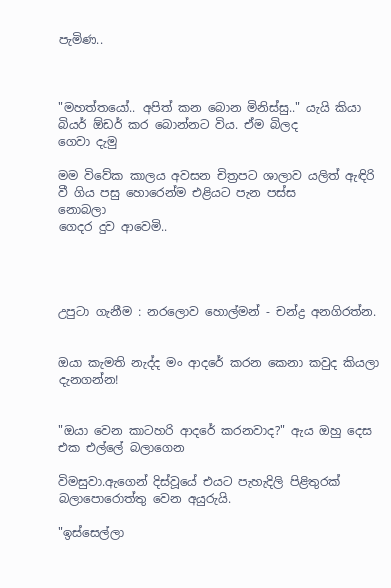පැමිණ..



"මහත්තයෝ.. අපිත් කන බොන මිනිස්සු.." යැයි කියා බියර් ඕඩර් කර බොන්නට විය. ඒම බිලද
ගෙවා දැමු

මම විවේක කාලය අවසන චිත්‍රපට ශාලාව යලිත් ඇඳිරි වී ගිය පසු හොරෙන්ම එළියට පැන පස්ස
නොබලා
ගෙදර දුව ආවෙමි..




උපුටා ගැනීම : නරලොව හොල්මන් - චන්ද්‍ර අනගිරත්න.


ඔයා කැමති නැද්ද මං ආදරේ කරන කෙනා කවුද කියලා දැනගන්න!


"ඔයා වෙන කාටහරි ආදරේ කරනවාද?" ඇය ඔහු දෙස එක එල්ලේ බලාගෙන

විමසුවා.ඇගෙන් දිස්වූයේ එයට පැහැදිලි පිළිතුරක් බලාපොරොත්තු වෙන අයුරුයි.

"ඉස්සෙල්ලා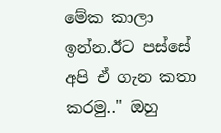මේක කාලා ඉන්න.ඊට පස්සේ අපි ඒ ගැන කතා කරමු.." ඔහු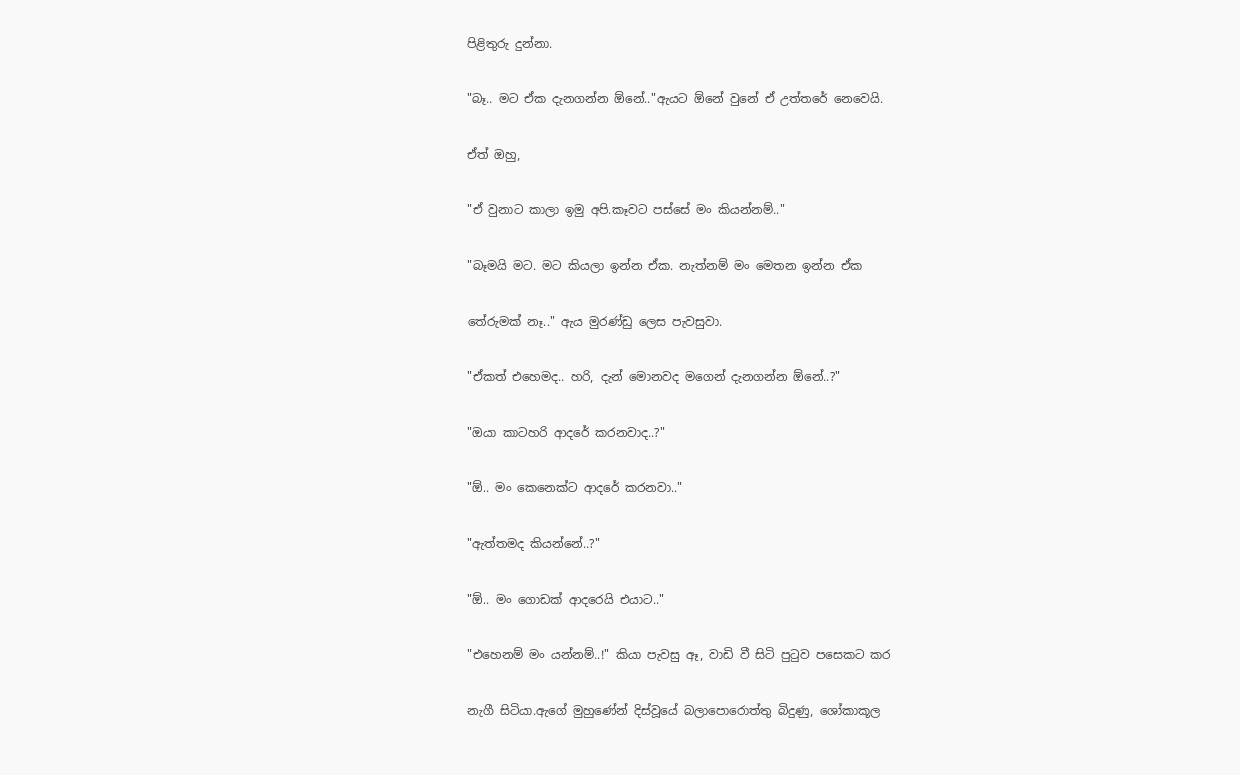පිළිතුරු දුන්නා.

"බෑ.. මට ඒක දැනගන්න ඕනේ.."ඇයට ඕනේ වුනේ ඒ උත්තරේ නෙවෙයි.

ඒත් ඔහු,

"ඒ වුනාට කාලා ඉමු අපි.කෑවට පස්සේ මං කියන්නම්.."

"බෑමයි මට. මට කියලා ඉන්න ඒක. නැත්නම් මං මෙතන ඉන්න ඒක

තේරුමක් නෑ.." ඇය මුරණ්ඩු ලෙස පැවසුවා.

"ඒකත් එහෙමද.. හරි, දැන් මොනවද මගෙන් දැනගන්න ඕනේ..?"

"ඔයා කාටහරි ආදරේ කරනවාද..?"

"ඕ.. මං කෙනෙක්ට ආදරේ කරනවා.."

"ඇත්තමද කියන්නේ..?"

"ඕ.. මං ගොඩක් ආදරෙයි එයාට.."

"එහෙනම් මං යන්නම්..!" කියා පැවසු ඈ, වාඩි වී සිටි පුටුව පසෙකට කර

නැගී සිටියා.ඇගේ මුහුණේන් දිස්වූයේ බලාපොරොත්තු බිදුණු, ශෝකාකූල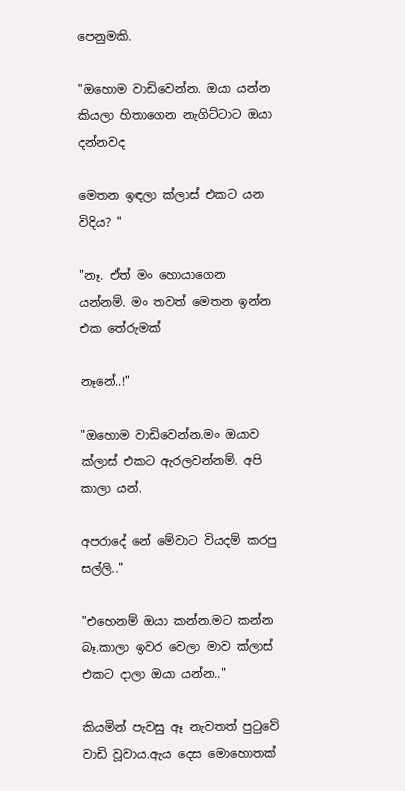පෙනුමකි.

"ඔහොම වාඩිවෙන්න. ඔයා යන්න කියලා හිතාගෙන නැගිට්ටාට ඔයා දන්නවද

මෙතන ඉඳලා ක්ලාස් එකට යන විදිය? "

"නෑ. ඒත් මං හොයාගෙන යන්නම්. මං තවත් මෙතන ඉන්න එක තේරුමක්

නෑනේ..!"

"ඔහොම වාඩිවෙන්න.මං ඔයාව ක්ලාස් එකට ඇරලවන්නම්. අපි කාලා යන්.

අපරාදේ නේ මේවාට වියදම් කරපු සල්ලි.."

"එහෙනම් ඔයා කන්න.මට කන්න බෑ.කාලා ඉවර වෙලා මාව ක්ලාස් එකට දාලා ඔයා යන්න.."

කියමින් පැවසු ඈ නැවතත් පුටුවේ වාඩි වූවාය.ඇය දෙස මොහොතක්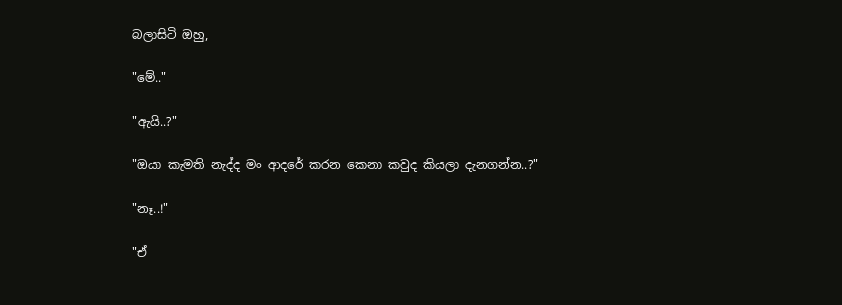බලාසිටි ඔහු,

"මේ.."

"ඇයි..?"

"ඔයා කැමති නැද්ද මං ආදරේ කරන කෙනා කවුද කියලා දැනගන්න..?"

"නෑ..!"

"ඒ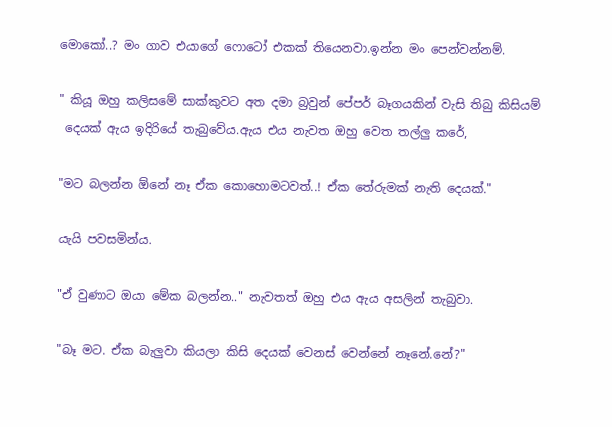මොකෝ..? මං ගාව එයාගේ ෆොටෝ එකක් තියෙනවා.ඉන්න මං පෙන්වන්නම්.

" කියූ ඔහු කලිසමේ සාක්කුවට අත දමා බ්‍රවුන් පේපර් බෑගයකින් වැසි තිබු කිසියම්
 දෙයක් ඇය ඉදිරියේ තැබුවේය.ඇය එය නැවත ඔහු වෙත තල්ලු කරේ,

"මට බලන්න ඕනේ නෑ ඒක කොහොමටවත්..! ඒක තේරුමක් නැති දෙයක්."

යැයි පවසමින්ය.

"ඒ වුණාට ඔයා මේක බලන්න.." නැවතත් ඔහු එය ඇය අසලින් තැබුවා.

"බෑ මට. ඒක බැලුවා කියලා කිසි දෙයක් වෙනස් වෙන්නේ නෑනේ.නේ?"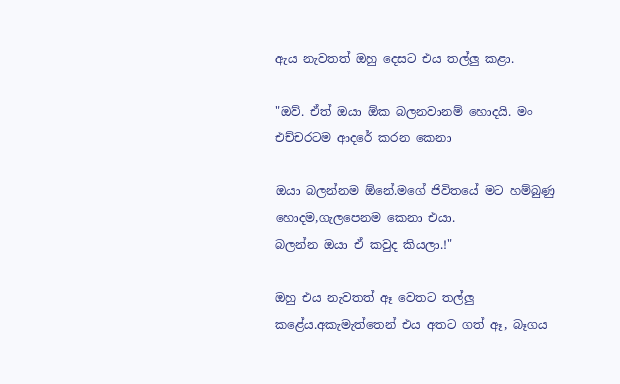ඇය නැවතත් ඔහු දෙසට එය තල්ලු කළා.

"ඔව්. ඒත් ඔයා ඕක බලනවානම් හොදයි. මං එච්චරටම ආදරේ කරන කෙනා

ඔයා බලන්නම ඕනේ.මගේ ජිවිතයේ මට හම්බුණු හොදම,ගැලපෙනම කෙනා එයා.
බලන්න ඔයා ඒ කවුද කියලා.!"

ඔහු එය නැවතත් ඈ වෙතට තල්ලු කළේය.අකැමැත්තෙන් එය අතට ගත් ඈ, බෑගය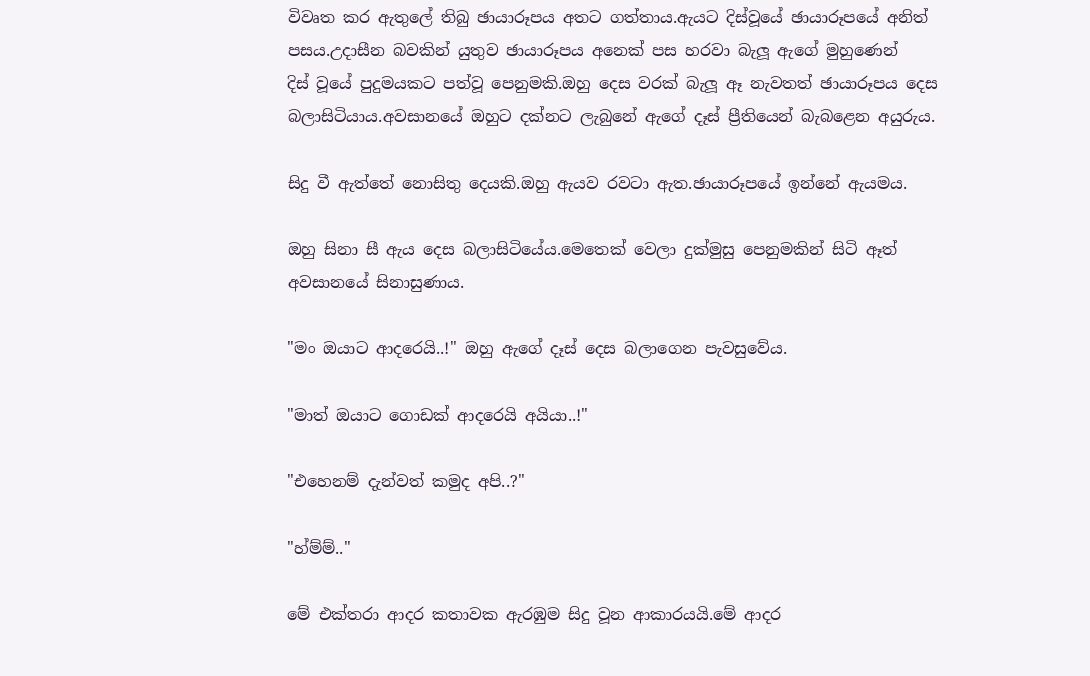විවෘත කර ඇතුලේ තිබු ඡායාරූපය අතට ගත්තාය.ඇයට දිස්වූයේ ඡායාරූපයේ අනිත්
පසය.උදාසීන බවකින් යුතුව ඡායාරූපය අනෙක් පස හරවා බැලූ ඇගේ මුහුණෙන්
දිස් වූයේ පුදුමයකට පත්වූ පෙනුමකි.ඔහු දෙස වරක් බැලූ ඈ නැවතත් ඡායාරූපය දෙස බලාසිටියාය.අවසානයේ ඔහුට දක්නට ලැබුනේ ඇගේ දෑස් ප්‍රීතියෙන් බැබළෙන අයුරුය.

සිදු වී ඇත්තේ නොසිතු දෙයකි.ඔහු ඇයව රවටා ඇත.ඡායාරූපයේ ඉන්නේ ඇයමය.

ඔහු සිනා සී ඇය දෙස බලාසිටියේය.මෙතෙක් වෙලා දුක්මුසු පෙනුමකින් සිටි ඈත්
අවසානයේ සිනාසුණාය.

"මං ඔයාට ආදරෙයි..!" ඔහු ඇගේ දෑස් දෙස බලාගෙන පැවසුවේය.

"මාත් ඔයාට ගොඩක් ආදරෙයි අයියා..!"

"එහෙනම් දැන්වත් කමුද අපි..?"

"හ්ම්ම්.."

මේ එක්තරා ආදර කතාවක ඇරඹුම සිදු වූන ආකාරයයි.මේ ආදර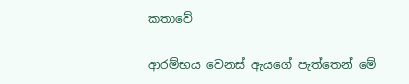කතාවේ

ආරම්භය වෙනස් ඇයගේ පැත්තෙන් මේ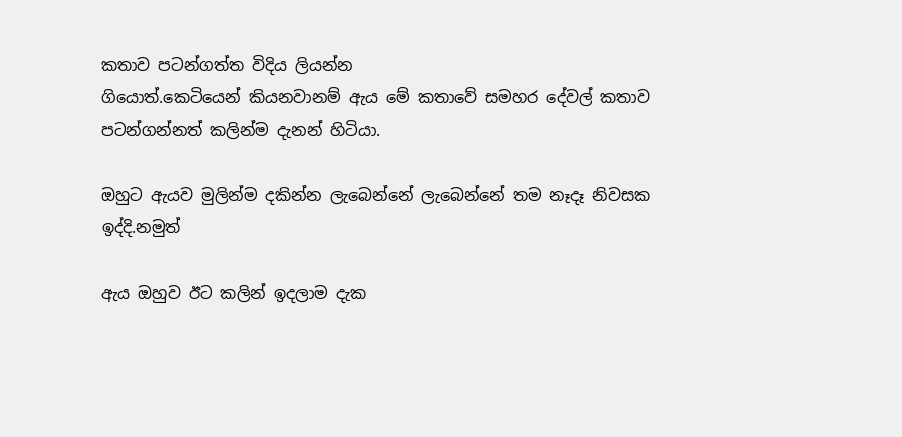කතාව පටන්ගත්ත විදිය ලියන්න
ගියොත්.කෙටියෙන් කියනවානම් ඇය මේ කතාවේ සමහර දේවල් කතාව
පටන්ගන්නත් කලින්ම දැනන් හිටියා.

ඔහුට ඇයව මුලින්ම දකින්න ලැබෙන්නේ ලැබෙන්නේ තම නෑදෑ නිවසක ඉද්දි.නමුත්

ඇය ඔහුව ඊට කලින් ඉදලාම දැක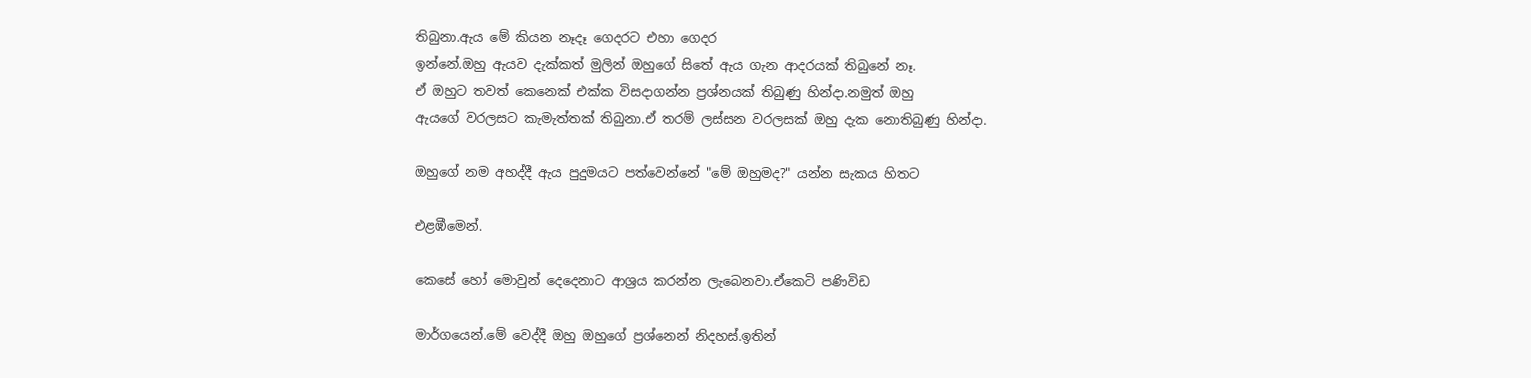තිබුනා.ඇය මේ කියන නෑදෑ ගෙදරට එහා ගෙදර
ඉන්නේ.ඔහු ඇයව දැක්කත් මුලින් ඔහුගේ සිතේ ඇය ගැන ආදරයක් තිබුනේ නෑ.
ඒ ඔහුට තවත් කෙනෙක් එක්ක විසදාගන්න ප්‍රශ්නයක් තිබුණු හින්දා.නමුත් ඔහු
ඇයගේ වරලසට කැමැත්තක් තිබුනා.ඒ තරම් ලස්සන වරලසක් ඔහු දැක නොතිබුණු හින්දා.

ඔහුගේ නම අහද්දී ඇය පුදුමයට පත්වෙන්නේ "මේ ඔහුමද?" යන්න සැකය හිතට

එළඹීමෙන්.

කෙසේ හෝ මොවුන් දෙදෙනාට ආශ්‍රය කරන්න ලැබෙනවා.ඒකෙටි පණිවිඩ

මාර්ගයෙන්.මේ වෙද්දී ඔහු ඔහුගේ ප්‍රශ්නෙන් නිදහස්.ඉතින්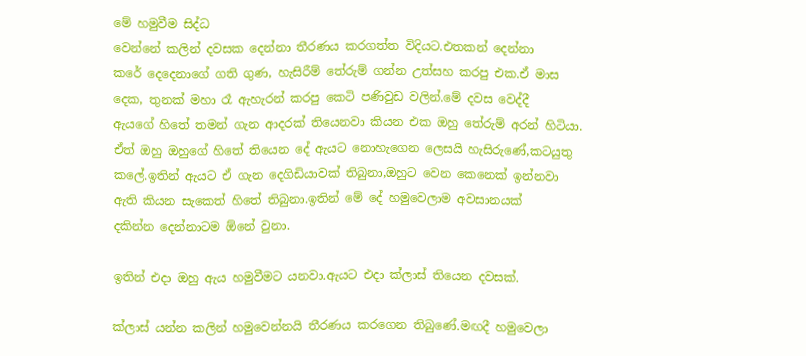මේ හමුවීම සිද්ධ
වෙන්නේ කලින් දවසක දෙන්නා තීරණය කරගත්ත විදියට.එතකන් දෙන්නා
කරේ දෙදෙනාගේ ගති ගුණ, හැසිරීම් තේරුම් ගන්න උත්සහ කරපු එක.ඒ මාස
දෙක, තුනක් මහා රෑ ඇහැරන් කරපු කෙටි පණිවුඩ වලින්.මේ දවස වෙද්දී
ඇයගේ හිතේ තමන් ගැන ආදරක් තියෙනවා කියන එක ඔහු තේරුම් අරන් හිටියා.
ඒත් ඔහු ඔහුගේ හිතේ තියෙන දේ ඇයට නොහැගෙන ලෙසයි හැසිරුණේ,කටයුතු
කලේ.ඉතින් ඇයට ඒ ගැන දෙගිඩියාවක් තිබුනා,ඔහුට වෙන කෙනෙක් ඉන්නවා
ඇති කියන සැකෙත් හිතේ තිබුනා.ඉතින් මේ දේ හමුවෙලාම අවසානයක්
දකින්න දෙන්නාටම ඕනේ වුනා.

ඉතින් එදා ඔහු ඇය හමුවීමට යනවා.ඇයට එදා ක්ලාස් තියෙන දවසක්.

ක්ලාස් යන්න කලින් හමුවෙන්නයි තීරණය කරගෙන තිබුණේ.මඟදී හමුවෙලා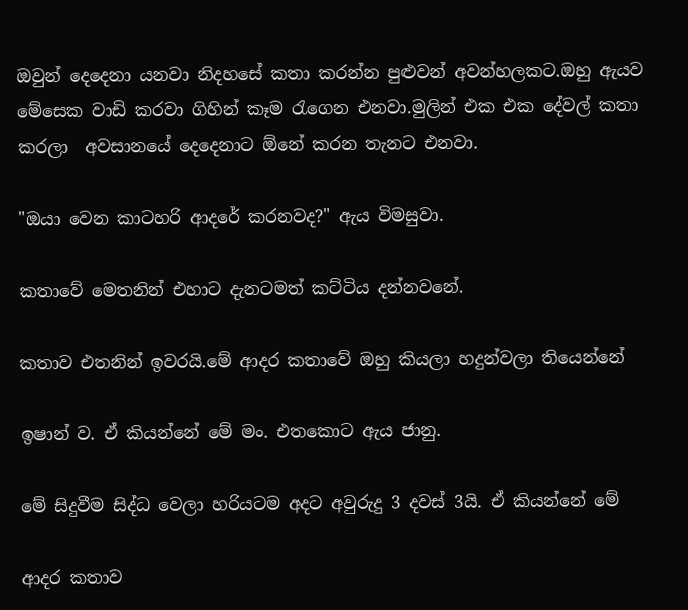ඔවුන් දෙදෙනා යනවා නිදහසේ කතා කරන්න පුළුවන් අවන්හලකට.ඔහු ඇයව
මේසෙක වාඩි කරවා ගිහින් කෑම රැගෙන එනවා.මුලින් එක එක දේවල් කතා
කරලා  අවසානයේ දෙදෙනාට ඕනේ කරන තැනට එනවා.

"ඔයා වෙන කාටහරි ආදරේ කරනවද?" ඇය විමසුවා.

කතාවේ මෙතනින් එහාට දැනටමත් කට්ටිය දන්නවනේ.

කතාව එතනින් ඉවරයි.මේ ආදර කතාවේ ඔහු කියලා හදුන්වලා තියෙන්නේ

ඉෂාන් ව. ඒ කියන්නේ මේ මං. එතකොට ඇය ජානු.

මේ සිදුවීම සිද්ධ වෙලා හරියටම අදට අවුරුදු 3 දවස් 3යි. ඒ කියන්නේ මේ

ආදර කතාව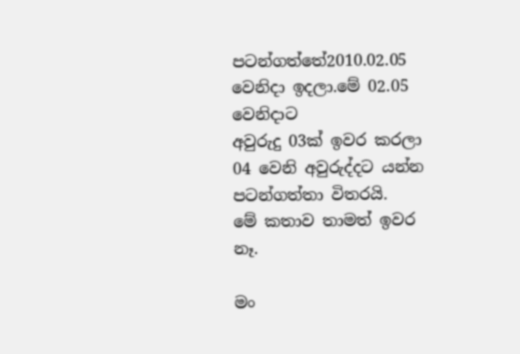පටන්ගත්තේ2010.02.05 වෙනිදා ඉදලා.මේ 02.05 වෙනිදාට
අවුරුදු 03ක් ඉවර කරලා 04 වෙනි අවුරුද්දට යන්න පටන්ගත්තා විතරයි.
මේ කතාව තාමත් ඉවර නෑ.

මං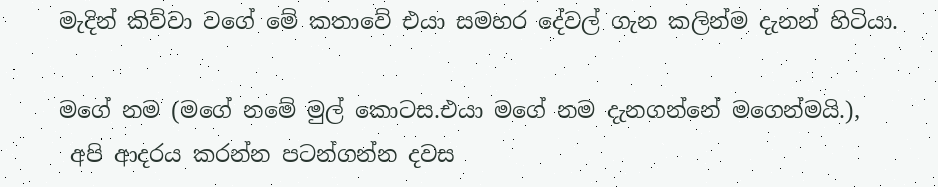මැදින් කිව්වා වගේ මේ කතාවේ එයා සමහර දේවල් ගැන කලින්ම දැනන් හිටියා.

මගේ නම (මගේ නමේ මුල් කොටස.එයා මගේ නම දැනගන්නේ මගෙන්මයි.),
 අපි ආදරය කරන්න පටන්ගන්න දවස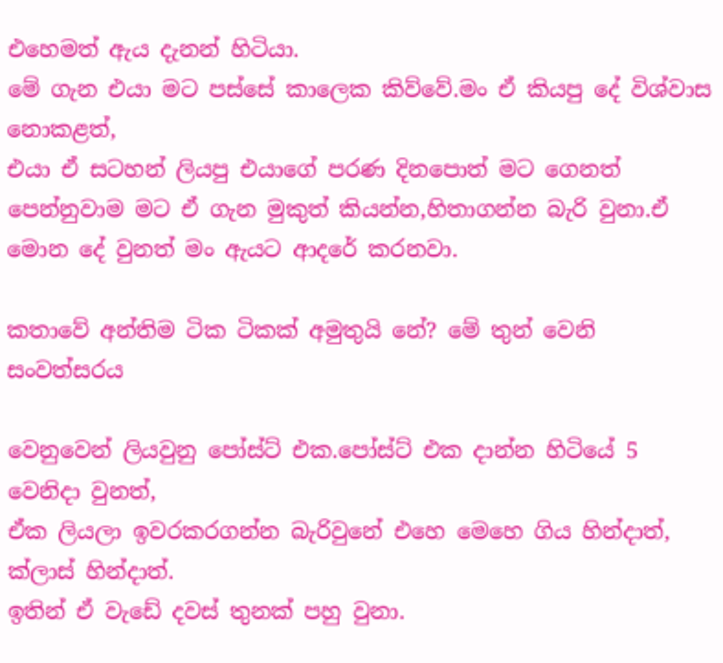එහෙමත් ඇය දැනන් හිටියා.
මේ ගැන එයා මට පස්සේ කාලෙක කිව්වේ.මං ඒ කියපු දේ විශ්වාස නොකළත්,
එයා ඒ සටහන් ලියපු එයාගේ පරණ දිනපොත් මට ගෙනත් පෙන්නුවාම මට ඒ ගැන මුකුත් කියන්න,හිතාගන්න බැරි වුනා.ඒ මොන දේ වුනත් මං ඇයට ආදරේ කරනවා.

කතාවේ අන්තිම ටික ටිකක් අමුතුයි නේ? මේ තුන් වෙනි සංවත්සරය

වෙනුවෙන් ලියවුනු පෝස්ට් එක.පෝස්ට් එක දාන්න හිටියේ 5 වෙනිදා වුනත්,
ඒක ලියලා ඉවරකරගන්න බැරිවුනේ එහෙ මෙහෙ ගිය හින්දාත්, ක්ලාස් හින්දාත්.
ඉතින් ඒ වැඩේ දවස් තුනක් පහු වුනා.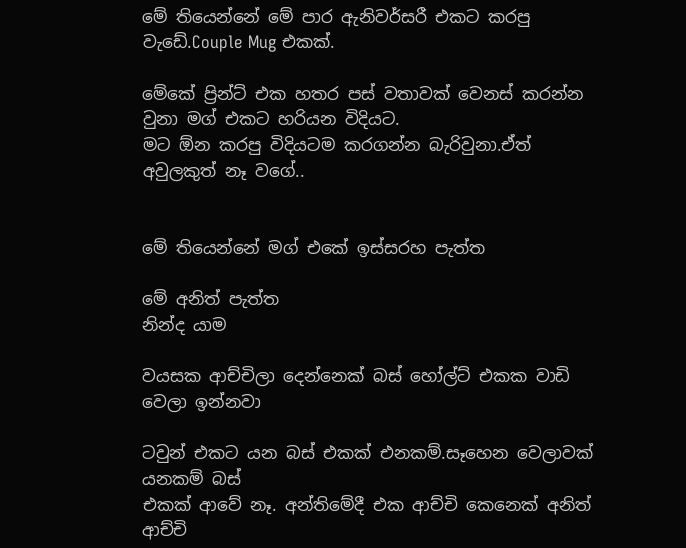මේ තියෙන්නේ මේ පාර ඇනිවර්සරී එකට කරපු වැඩේ.Couple Mug එකක්.

මේකේ ප්‍රින්ට් එක හතර පස් වතාවක් වෙනස් කරන්න වුනා මග් එකට හරියන විදියට.
මට ඕන කරපු විදියටම කරගන්න බැරිවුනා.ඒත් අවුලකුත් නෑ වගේ..


මේ තියෙන්නේ මග් එකේ ඉස්සරහ පැත්ත

මේ අනිත් පැත්ත
නින්ද යාම

වයසක ආච්චිලා දෙන්නෙක් බස් හෝල්ට් එකක වාඩි වෙලා ඉන්නවා

ටවුන් එකට යන බස් එකක් එනකම්.සෑහෙන වෙලාවක් යනකම් බස්
එකක් ආවේ නෑ. අන්තිමේදී එක ආච්චි කෙනෙක් අනිත් ආච්චි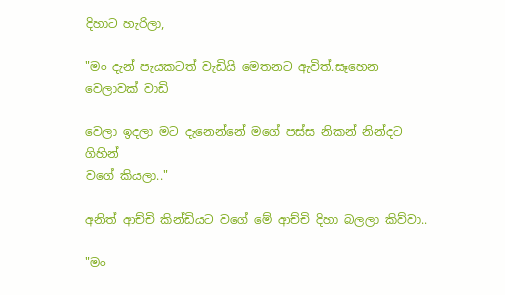දිහාට හැරිලා,

"මං දැන් පැයකටත් වැඩියි මෙතනට ඇවිත්.සෑහෙන වෙලාවක් වාඩි

වෙලා ඉදලා මට දැනෙන්නේ මගේ පස්ස නිකන් නින්දට ගිහින්
වගේ කියලා.."

අනිත් ආච්චි කින්ඩියට වගේ මේ ආච්චි දිහා බලලා කිව්වා..

"මං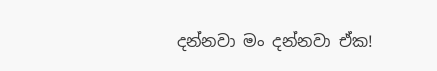දන්නවා මං දන්නවා ඒක!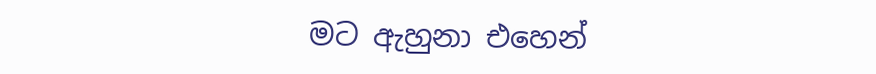මට ඇහුනා එහෙන්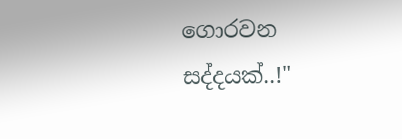ගොරවන සද්දයක්..!"